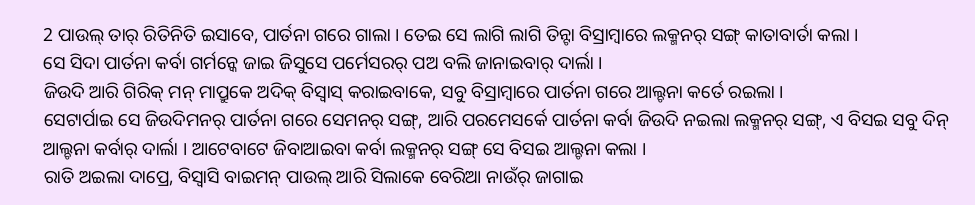2 ପାଉଲ୍ ତାର୍ ରିତିନିତି ଇସାବେ, ପାର୍ତନା ଗରେ ଗାଲା । ତେଇ ସେ ଲାଗି ଲାଗି ତିନ୍ଟା ବିସ୍ରାମ୍ବାରେ ଲକ୍ମନର୍ ସଙ୍ଗ୍ କାତାବାର୍ତା କଲା ।
ସେ ସିଦା ପାର୍ତନା କର୍ବା ଗର୍ମନ୍କେ ଜାଇ ଜିସୁସେ ପର୍ମେସରର୍ ପଅ ବଲି ଜାନାଇବାର୍ ଦାର୍ଲା ।
ଜିଉଦି ଆରି ଗିରିକ୍ ମନ୍ ମାପ୍ରୁକେ ଅଦିକ୍ ବିସ୍ବାସ୍ କରାଇବାକେ, ସବୁ ବିସ୍ରାମ୍ବାରେ ପାର୍ତନା ଗରେ ଆଲ୍ଚନା କର୍ତେ ରଇଲା ।
ସେଟାର୍ପାଇ ସେ ଜିଉଦିମନର୍ ପାର୍ତନା ଗରେ ସେମନର୍ ସଙ୍ଗ୍, ଆରି ପରମେସର୍କେ ପାର୍ତନା କର୍ବା ଜିଉଦି ନଇଲା ଲକ୍ମନର୍ ସଙ୍ଗ୍, ଏ ବିସଇ ସବୁ ଦିନ୍ ଆଲ୍ଚନା କର୍ବାର୍ ଦାର୍ଲା । ଆଟେବାଟେ ଜିବାଆଇବା କର୍ବା ଲକ୍ମନର୍ ସଙ୍ଗ୍ ସେ ବିସଇ ଆଲ୍ଚନା କଲା ।
ରାତି ଅଇଲା ଦାପ୍ରେ, ବିସ୍ବାସି ବାଇମନ୍ ପାଉଲ୍ ଆରି ସିଲାକେ ବେରିଆ ନାଉଁର୍ ଜାଗାଇ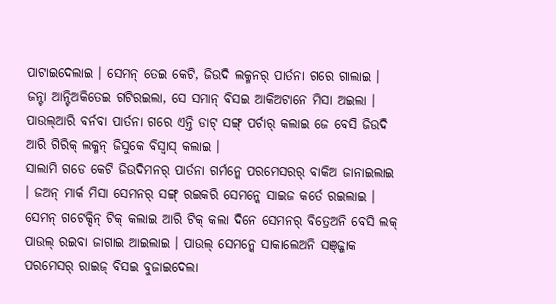ପାଟାଇଦେଲାଇ । ସେମନ୍ ତେଇ କେଟି, ଜିଉଦି ଲକ୍ମନର୍ ପାର୍ତନା ଗରେ ଗାଲାଇ ।
ଜନ୍ଟା ଆନ୍ଟିଅକିତେଇ ଗଟିରଇଲା, ସେ ସମାନ୍ ବିସଇ ଆକିଅଟାନେ ମିସା ଅଇଲା । ପାଉଲ୍ଆରି ବର୍ନବା ପାର୍ତନା ଗରେ ଏନ୍ତି ଡାଟ୍ ସଙ୍ଗ୍ ପର୍ଚାର୍ କଲାଇ ଜେ ବେସି ଜିଉଦି ଆରି ଗିରିକ୍ ଲକ୍ମନ୍ ଜିସୁକେ ବିସ୍ବାସ୍ କଲାଇ ।
ସାଲାମି ଗଡେ କେଟି ଜିଉଦିମନର୍ ପାର୍ତନା ଗର୍ମନ୍କେ ପରମେସରର୍ ବାକିଅ ଜାନାଇଲାଇ । ଜଅନ୍ ମାର୍କ ମିସା ସେମନର୍ ସଙ୍ଗ୍ ରଇକରି ସେମନ୍କେ ସାଇଜ କର୍ତେ ରଇଲାଇ ।
ସେମନ୍ ଗଟେକ୍ଦିନ୍ ଟିକ୍ କଲାଇ ଆରି ଟିକ୍ କଲା ଦିନେ ସେମନର୍ ବିତ୍ରେଅନି ବେସି ଲକ୍ ପାଉଲ୍ ରଇବା ଜାଗାଇ ଆଇଲାଇ । ପାଉଲ୍ ସେମନ୍କେ ସାକାଲେଅନି ସଞ୍ଜ୍ଜାକ ପରମେସର୍ ରାଇଜ୍ ବିସଇ ବୁଜାଇଦେଲା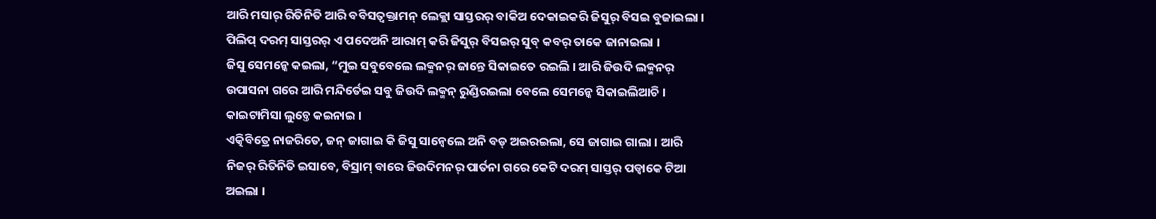ଆରି ମସାର୍ ରିତିନିତି ଆରି ବବିସତ୍ବକ୍ତାମନ୍ ଲେକ୍ଲା ସାସ୍ତରର୍ ବାକିଅ ଦେକାଇକରି ଜିସୁର୍ ବିସଇ ବୁଜାଇଲା ।
ପିଲିପ୍ ଦରମ୍ ସାସ୍ତରର୍ ଏ ପଦେଅନି ଆରାମ୍ କରି ଜିସୁର୍ ବିସଇର୍ ସୁବ୍ କବର୍ ତାକେ ଜାନାଇଲା ।
ଜିସୁ ସେମନ୍କେ କଇଲା, “ମୁଇ ସବୁବେଲେ ଲକ୍ମନର୍ ଜାନ୍ତେ ସିକାଇତେ ରଇଲି । ଆରି ଜିଉଦି ଲକ୍ମନର୍ ଉପାସନା ଗରେ ଆରି ମନ୍ଦିର୍ତେଇ ସବୁ ଜିଉଦି ଲକ୍ମନ୍ ରୁଣ୍ଡିରଇଲା ବେଲେ ସେମନ୍କେ ସିକାଇଲିଆଚି । କାଇଟାମିସା ଲୁଚ୍ତେ କଇନାଇ ।
ଏତ୍କିବିତ୍ରେ ନାଜରିତେ, ଜନ୍ ଜାଗାଇ କି ଜିସୁ ସାନ୍ବେଲେ ଅନି ବଡ୍ ଅଇରଇଲା, ସେ ଜାଗାଇ ଗାଲା । ଆରି ନିଜର୍ ରିତିନିତି ଇସାବେ, ବିସ୍ରାମ୍ ବାରେ ଜିଉଦିମନର୍ ପାର୍ତନା ଗରେ କେଟି ଦରମ୍ ସାସ୍ତର୍ ପଡ୍ବାକେ ଟିଆ ଅଇଲା ।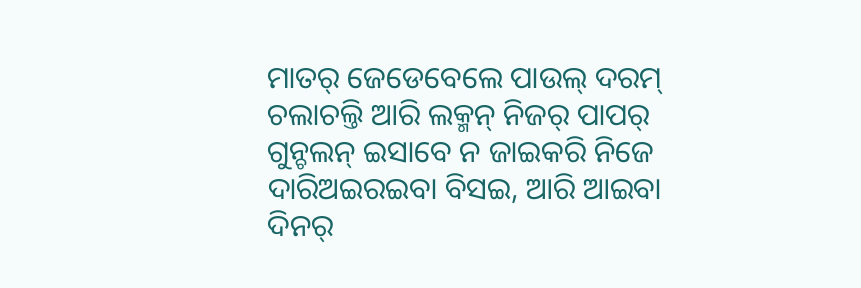ମାତର୍ ଜେଡେବେଲେ ପାଉଲ୍ ଦରମ୍ ଚଲାଚଲ୍ତି ଆରି ଲକ୍ମନ୍ ନିଜର୍ ପାପର୍ ଗୁନ୍ଚଲନ୍ ଇସାବେ ନ ଜାଇକରି ନିଜେ ଦାରିଅଇରଇବା ବିସଇ, ଆରି ଆଇବା ଦିନର୍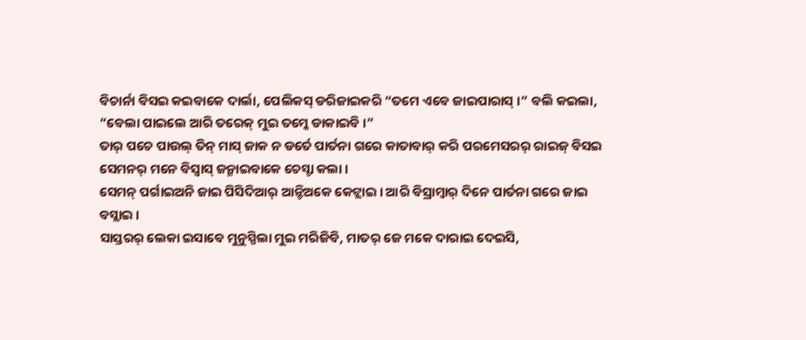ବିଚାର୍ନା ବିସଇ କଇବାକେ ଦାର୍ଲା, ପେଲିକସ୍ ଡରିଜାଇକରି “ତମେ ଏବେ ଜାଇପାରାସ୍ ।” ବଲି କଇଲା, “ବେଲା ପାଇଲେ ଆରି ତରେକ୍ ମୁଇ ତମ୍କେ ଡାକାଇବି ।”
ତାର୍ ପଚେ ପାଉଲ୍ ତିନ୍ ମାସ୍ ଜାକ ନ ଡର୍ତେ ପାର୍ତନା ଗରେ କାତାବାର୍ କରି ପରମେସରର୍ ରାଇଜ୍ ବିସଇ ସେମନର୍ ମନେ ବିସ୍ବାସ୍ ଜନ୍ମାଇବାକେ ଚେସ୍ଟା କଲା ।
ସେମନ୍ ପର୍ଗାଇଅନି ଜାଇ ପିସିଦିଆର୍ ଆନ୍ଟିଅକେ କେଟ୍ଲାଇ । ଆରି ବିସ୍ରାମ୍ବାର୍ ଦିନେ ପାର୍ତନା ଗରେ ଜାଇ ବସ୍ଲାଇ ।
ସାସ୍ତରର୍ ଲେକା ଇସାବେ ମୁନୁସ୍ପିଲା ମୁଇ ମରିଜିବି, ମାତର୍ ଜେ ମକେ ଦାରାଇ ଦେଇସି,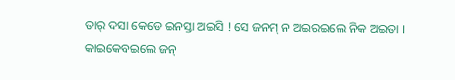ତାର୍ ଦସା କେଡେ ଇନସ୍ତା ଅଇସି ! ସେ ଜନମ୍ ନ ଅଇରଇଲେ ନିକ ଅଇତା ।
କାଇକେବଇଲେ ଜନ୍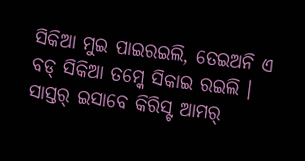ସିକିଆ ମୁଇ ପାଇରଇଲି, ତେଇଅନି ଏ ବଡ୍ ସିକିଆ ତମ୍କେ ସିକାଇ ରଇଲି । ସାସ୍ତର୍ ଇସାବେ କିରିସ୍ଟ ଆମର୍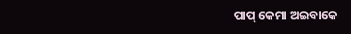ପାପ୍ କେମା ଅଇବାକେ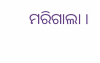ମରିଗାଲା ।